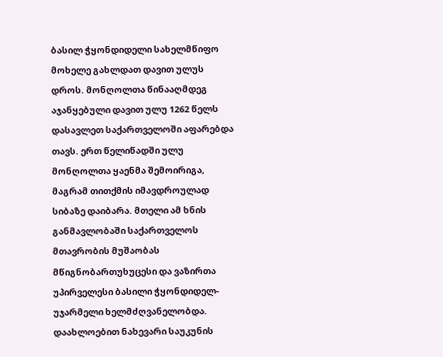ბასილ ჭყონდიდელი სახელმწიფო მოხელე გახლდათ დავით ულუს დროს. მონღოლთა წინააღმდეგ აჯანყებული დავით ულუ 1262 წელს დასავლეთ საქართველოში აფარებდა თავს. ერთ წელიწადში ულუ მონღოლთა ყაენმა შემოირიგა, მაგრამ თითქმის იმავდროულად სიბაზე დაიბარა. მთელი ამ ხნის განმავლობაში საქართველოს მთავრობის მუშაობას მწიგნობართუხუცესი და ვაზირთა უპირველესი ბასილი ჭყონდიდელ-უჯარმელი ხელმძღვანელობდა. დაახლოებით ნახევარი საუკუნის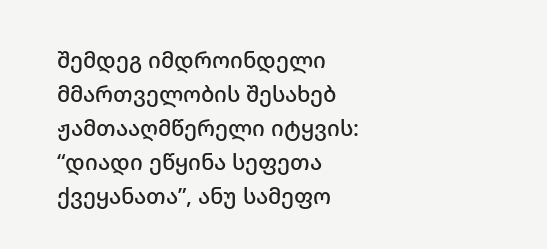შემდეგ იმდროინდელი მმართველობის შესახებ ჟამთააღმწერელი იტყვის: “დიადი ეწყინა სეფეთა ქვეყანათა”, ანუ სამეფო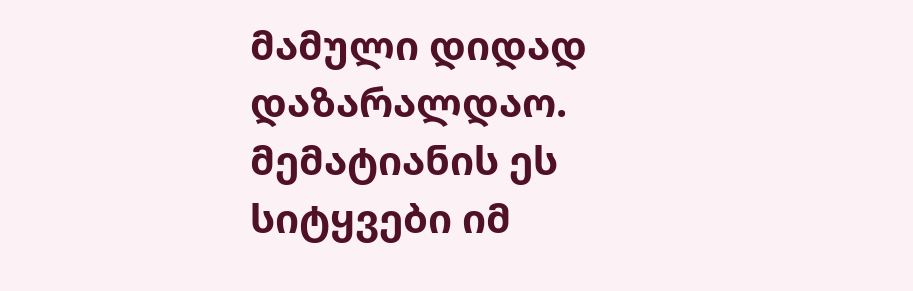მამული დიდად დაზარალდაო. მემატიანის ეს სიტყვები იმ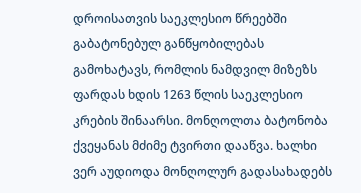დროისათვის საეკლესიო წრეებში გაბატონებულ განწყობილებას გამოხატავს, რომლის ნამდვილ მიზეზს ფარდას ხდის 1263 წლის საეკლესიო კრების შინაარსი. მონღოლთა ბატონობა ქვეყანას მძიმე ტვირთი დააწვა. ხალხი ვერ აუდიოდა მონღოლურ გადასახადებს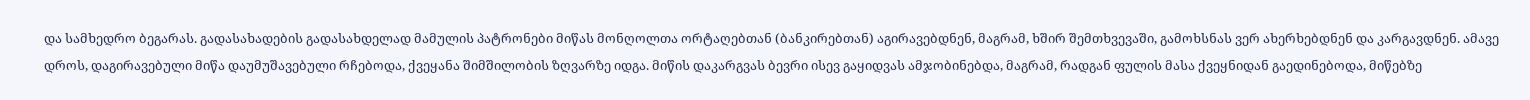და სამხედრო ბეგარას. გადასახადების გადასახდელად მამულის პატრონები მიწას მონღოლთა ორტაღებთან (ბანკირებთან) აგირავებდნენ, მაგრამ, ხშირ შემთხვევაში, გამოხსნას ვერ ახერხებდნენ და კარგავდნენ. ამავე დროს, დაგირავებული მიწა დაუმუშავებული რჩებოდა, ქვეყანა შიმშილობის ზღვარზე იდგა. მიწის დაკარგვას ბევრი ისევ გაყიდვას ამჯობინებდა, მაგრამ, რადგან ფულის მასა ქვეყნიდან გაედინებოდა, მიწებზე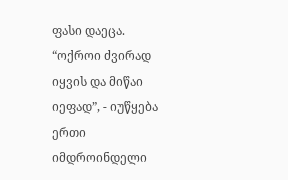ფასი დაეცა. “ოქროი ძვირად იყვის და მიწაი იეფად”, - იუწყება ერთი იმდროინდელი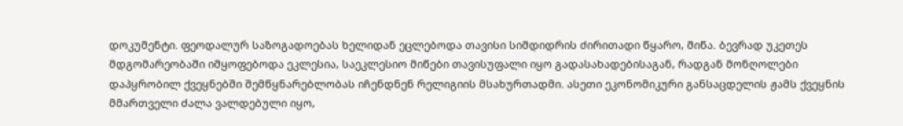დოკუმენტი. ფეოდალურ საზოგადოებას ხელიდან ეცლებოდა თავისი სიმდიდრის ძირითადი წყარო, მიწა. ბევრად უკეთეს მდგომარეობაში იმყოფებოდა ეკლესია, საეკლესიო მიწები თავისუფალი იყო გადასახადებისაგან, რადგან მონღოლები დაპყრობილ ქვეყნებში შემწყნარებლობას იჩენდნენ რელიგიის მსახურთადმი. ასეთი ეკონომიკური განსაცდელის ჟამს ქვეყნის მმართველი ძალა ვალდებული იყო,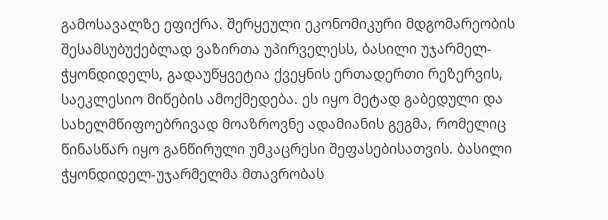გამოსავალზე ეფიქრა. შერყეული ეკონომიკური მდგომარეობის შესამსუბუქებლად ვაზირთა უპირველესს, ბასილი უჯარმელ-ჭყონდიდელს, გადაუწყვეტია ქვეყნის ერთადერთი რეზერვის, საეკლესიო მიწების ამოქმედება. ეს იყო მეტად გაბედული და სახელმწიფოებრივად მოაზროვნე ადამიანის გეგმა, რომელიც წინასწარ იყო განწირული უმკაცრესი შეფასებისათვის. ბასილი ჭყონდიდელ-უჯარმელმა მთავრობას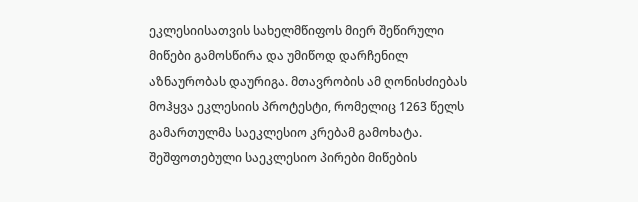ეკლესიისათვის სახელმწიფოს მიერ შეწირული მიწები გამოსწირა და უმიწოდ დარჩენილ აზნაურობას დაურიგა. მთავრობის ამ ღონისძიებას მოჰყვა ეკლესიის პროტესტი, რომელიც 1263 წელს გამართულმა საეკლესიო კრებამ გამოხატა. შეშფოთებული საეკლესიო პირები მიწების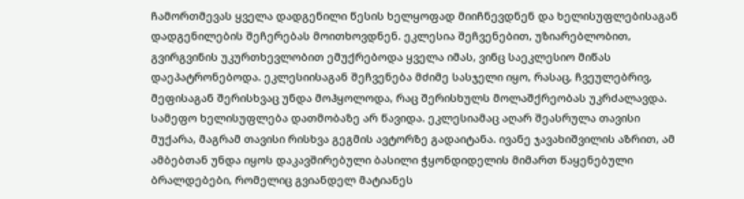ჩამორთმევას ყველა დადგენილი წესის ხელყოფად მიიჩნევდნენ და ხელისუფლებისაგან დადგენილების შეჩერებას მოითხოვდნენ. ეკლესია შეჩვენებით, უზიარებლობით, გვირგვინის უკურთხევლობით ემუქრებოდა ყველა იმას, ვინც საეკლესიო მიწას დაეპატრონებოდა. ეკლესიისაგან შეჩვენება მძიმე სასჯელი იყო, რასაც, ჩვეულებრივ, მეფისაგან შერისხვაც უნდა მოჰყოლოდა, რაც შერისხულს მოლაშქრეობას უკრძალავდა. სამეფო ხელისუფლება დათმობაზე არ წავიდა. ეკლესიამაც აღარ შეასრულა თავისი მუქარა, მაგრამ თავისი რისხვა გეგმის ავტორზე გადაიტანა. ივანე ჯავახიშვილის აზრით, ამ ამბებთან უნდა იყოს დაკავშირებული ბასილი ჭყონდიდელის მიმართ წაყენებული ბრალდებები, რომელიც გვიანდელ მატიანეს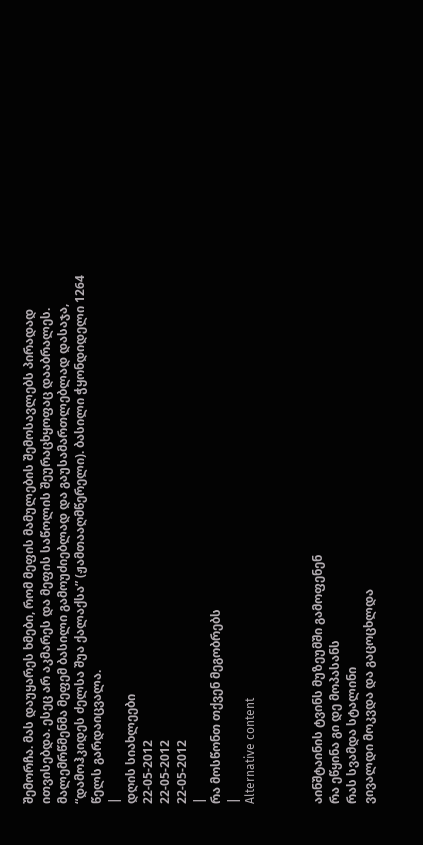შემორჩა. მას დაუყარეს ხმები, რომ მეფის მამულების შემოსავლებს პირადად ითვისებდა. ესეც არ აკმარეს და მეფის საწოლის შეურაცხყოფაც დააბრალეს. მალემრწმენმა მეფემ ბასილი გამოუძიებლად და გაუსამართლებლად დასაჯა, “დამოჰკიდეს ძელსა შუა ქალაქსა” (ჟამთააღმწერელი). ბასილი ჭყონდიდელი 1264 წელს გარდაიცვალა.
|
დღის სიახლეები
22-05-2012
22-05-2012
22-05-2012
|
რა მოსწონთ თქვენ მეგობრებს
|
Alternative content



აინშტაინის ტვინს მუზეუმში გამოფენენ
რა ეწყინა გი დე მოპასანს
რას სვამდა სტალინი
ვივალდი მოკვდა და გაცოცხლდა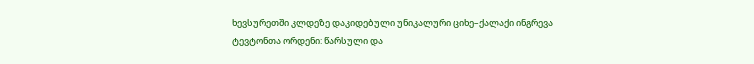ხევსურეთში კლდეზე დაკიდებული უნიკალური ციხე–ქალაქი ინგრევა
ტევტონთა ორდენი: წარსული და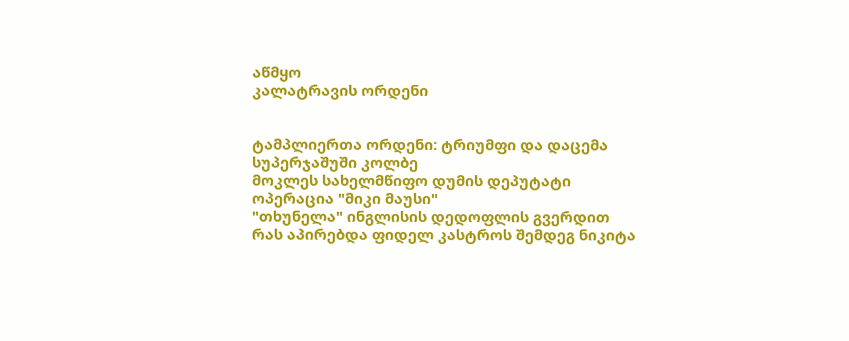აწმყო
კალატრავის ორდენი


ტამპლიერთა ორდენი: ტრიუმფი და დაცემა
სუპერჯაშუში კოლბე
მოკლეს სახელმწიფო დუმის დეპუტატი
ოპერაცია "მიკი მაუსი"
"თხუნელა" ინგლისის დედოფლის გვერდით
რას აპირებდა ფიდელ კასტროს შემდეგ ნიკიტა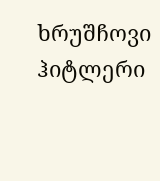ხრუშჩოვი
ჰიტლერი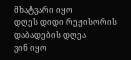მხატვარი იყო
დღეს დიდი რეჟისორის დაბადების დღეა
ვინ იყო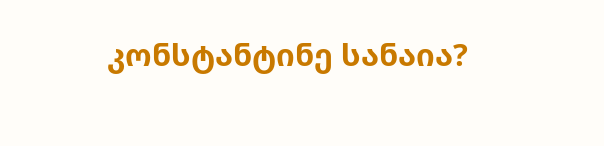კონსტანტინე სანაია?